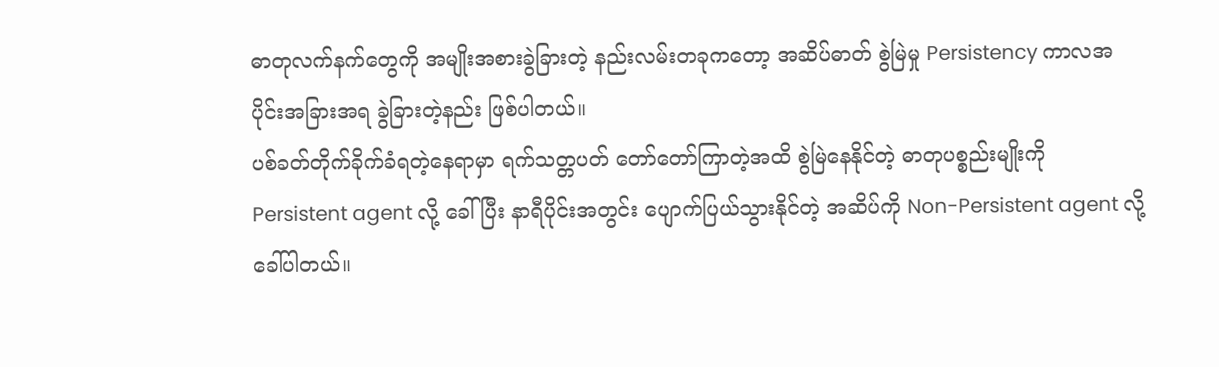ဓာတုလက်နက်တွေကို အမျိုးအစားခွဲခြားတဲ့ နည်းလမ်းတခုကတော့ အဆိပ်ဓာတ် စွဲမြဲမှု Persistency ကာလအပိုင်းအခြားအရ ခွဲခြားတဲ့နည်း ဖြစ်ပါတယ်။
ပစ်ခတ်တိုက်ခိုက်ခံရတဲ့နေရာမှာ ရက်သတ္တပတ် တော်တော်ကြာတဲ့အထိ စွဲမြဲနေနိုင်တဲ့ ဓာတုပစ္စည်းမျိုးကို Persistent agent လို့ ခေါ်ပြီး နာရီပိုင်းအတွင်း ပျောက်ပြယ်သွားနိုင်တဲ့ အဆိပ်ကို Non-Persistent agent လို့ ခေါ်ပါတယ်။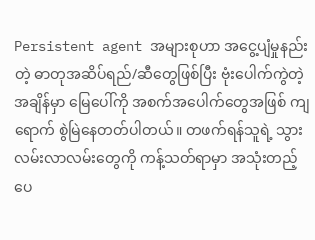Persistent agent အများစုဟာ အငွေ့ပျံမှုနည်းတဲ့ ဓာတုအဆိပ်ရည်/ဆီတွေဖြစ်ပြီး ဗုံးပေါက်ကွဲတဲ့အချိန်မှာ မြေပေါ်ကို အစက်အပေါက်တွေအဖြစ် ကျရောက် စွဲမြဲနေတတ်ပါတယ်။ တဖက်ရန်သူရဲ့ သွားလမ်းလာလမ်းတွေကို ကန့်သတ်ရာမှာ အသုံးတည့်ပေ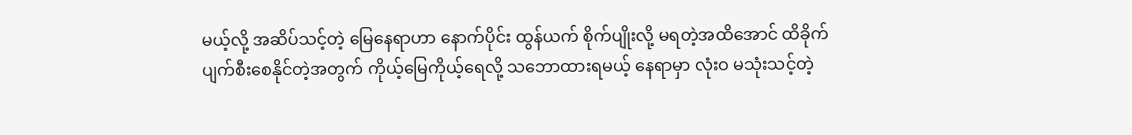မယ့်လို့ အဆိပ်သင့်တဲ့ မြေနေရာဟာ နောက်ပိုင်း ထွန်ယက် စိုက်ပျိုးလို့ မရတဲ့အထိအောင် ထိခိုက် ပျက်စီးစေနိုင်တဲ့အတွက် ကိုယ့်မြေကိုယ့်ရေလို့ သဘောထားရမယ့် နေရာမှာ လုံးဝ မသုံးသင့်တဲ့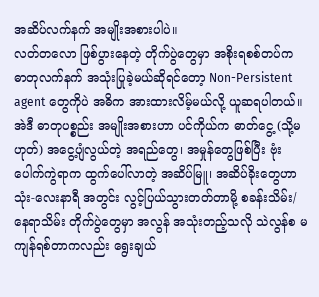အဆိပ်လက်နက် အမျိုးအစားပါပဲ။
လတ်တလော ဖြစ်ပွားနေတဲ့ တိုက်ပွဲတွေမှာ အစိုးရစစ်တပ်က ဓာတုလက်နက် အသုံးပြုခဲ့မယ်ဆိုရင်တော့ Non-Persistent agent တွေကိုပဲ အဓိက အားထားလိမ့်မယ်လို့ ယူဆရပါတယ်။ အဲဒီ ဓာတုပစ္စည်း အမျိုးအစားဟာ ပင်ကိုယ်က ဓာတ်ငွေ့ (သို့မဟုတ်) အငွေ့ပျံလွယ်တဲ့ အရည်တွေ၊ အမှုန်တွေဖြစ်ပြီး ဗုံးပေါက်ကွဲရာက ထွက်ပေါ်လာတဲ့ အဆိပ်မြူ၊ အဆိပ်ခိုးတွေဟာ သုံး-လေးနာရီ အတွင်း လွင့်ပြယ်သွားတတ်တာမို့ စခန်းသိမ်း/နေရာသိမ်း တိုက်ပွဲတွေမှာ အလွန် အသုံးတည့်သလို သဲလွန်စ မကျန်ရစ်တာကလည်း ရွေးချယ်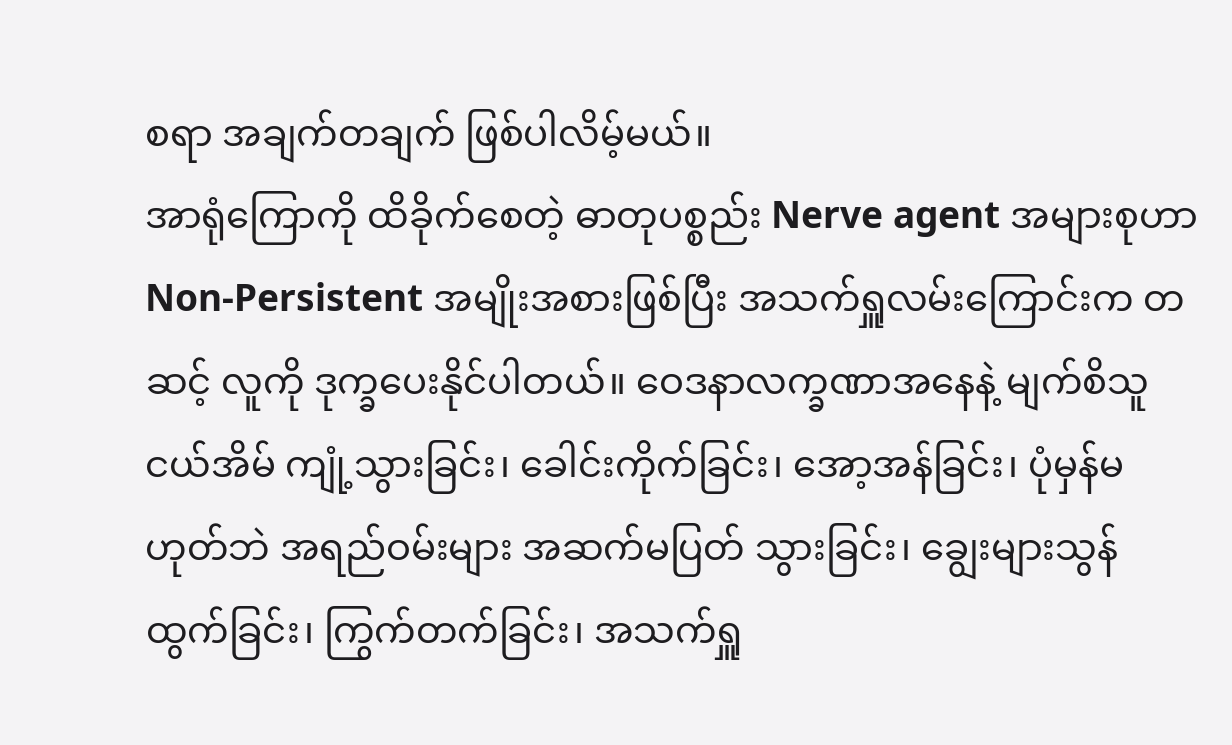စရာ အချက်တချက် ဖြစ်ပါလိမ့်မယ်။
အာရုံကြောကို ထိခိုက်စေတဲ့ ဓာတုပစ္စည်း Nerve agent အများစုဟာ Non-Persistent အမျိုးအစားဖြစ်ပြီး အသက်ရှူလမ်းကြောင်းက တဆင့် လူကို ဒုက္ခပေးနိုင်ပါတယ်။ ဝေဒနာလက္ခဏာအနေနဲ့ မျက်စိသူငယ်အိမ် ကျုံ့သွားခြင်း၊ ခေါင်းကိုက်ခြင်း၊ အော့အန်ခြင်း၊ ပုံမှန်မဟုတ်ဘဲ အရည်ဝမ်းများ အဆက်မပြတ် သွားခြင်း၊ ချွေးများသွန်ထွက်ခြင်း၊ ကြွက်တက်ခြင်း၊ အသက်ရှူ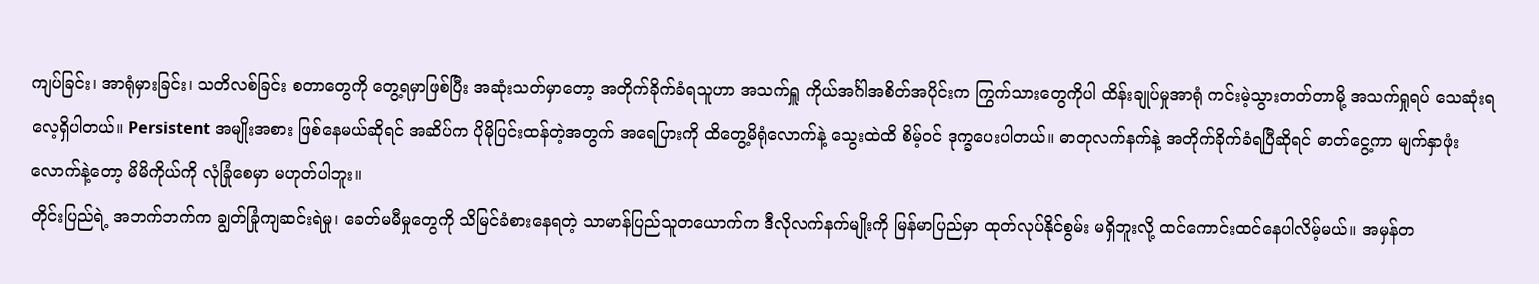ကျပ်ခြင်း၊ အာရုံမှားခြင်း၊ သတိလစ်ခြင်း စတာတွေကို တွေ့ရမှာဖြစ်ပြီး အဆုံးသတ်မှာတော့ အတိုက်ခိုက်ခံရသူဟာ အသက်ရှူ ကိုယ်အင်္ဂါအစိတ်အပိုင်းက ကြွက်သားတွေကိုပါ ထိန်းချုပ်မှုအာရုံ ကင်းမဲ့သွားတတ်တာမို့ အသက်ရှုရပ် သေဆုံးရလေ့ရှိပါတယ်။ Persistent အမျိုးအစား ဖြစ်နေမယ်ဆိုရင် အဆိပ်က ပိုမိုပြင်းထန်တဲ့အတွက် အရေပြားကို ထိတွေ့မိရုံလောက်နဲ့ သွေးထဲထိ စိမ့်ဝင် ဒုက္ခပေးပါတယ်။ ဓာတုလက်နက်နဲ့ အတိုက်ခိုက်ခံရပြီဆိုရင် ဓာတ်ငွေ့ကာ မျက်နှာဖုံးလောက်နဲ့တော့ မိမိကိုယ်ကို လုံခြုံစေမှာ မဟုတ်ပါဘူး။
တိုင်းပြည်ရဲ့ အဘက်ဘက်က ချွတ်ခြုံကျဆင်းရဲမှု၊ ခေတ်မမီမှုတွေကို သိမြင်ခံစားနေရတဲ့ သာမာန်ပြည်သူတယောက်က ဒီလိုလက်နက်မျိုးကို မြန်မာပြည်မှာ ထုတ်လုပ်နိုင်စွမ်း မရှိဘူးလို့ ထင်ကောင်းထင်နေပါလိမ့်မယ်။ အမှန်တ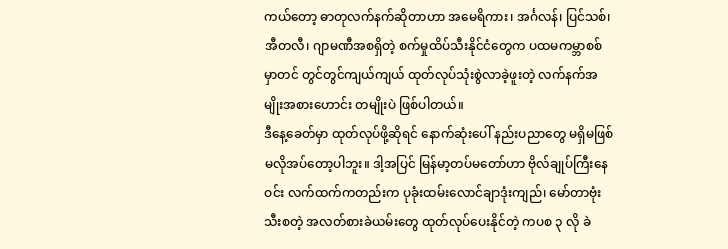ကယ်တော့ ဓာတုလက်နက်ဆိုတာဟာ အမေရိကား၊ အင်္ဂလန်၊ ပြင်သစ်၊ အီတလီ၊ ဂျာမဏီအစရှိတဲ့ စက်မှုထိပ်သီးနိုင်ငံတွေက ပထမကမ္ဘာစစ်မှာတင် တွင်တွင်ကျယ်ကျယ် ထုတ်လုပ်သုံးစွဲလာခဲ့ဖူးတဲ့ လက်နက်အမျိုးအစားဟောင်း တမျိုးပဲ ဖြစ်ပါတယ်။
ဒီနေ့ခေတ်မှာ ထုတ်လုပ်ဖို့ဆိုရင် နောက်ဆုံးပေါ် နည်းပညာတွေ မရှိမဖြစ် မလိုအပ်တော့ပါဘူး။ ဒါ့အပြင် မြန်မာ့တပ်မတော်ဟာ ဗိုလ်ချုပ်ကြီးနေဝင်း လက်ထက်ကတည်းက ပုခုံးထမ်းလောင်ချာဒုံးကျည်၊ မော်တာဗုံးသီးစတဲ့ အလတ်စားခဲယမ်းတွေ ထုတ်လုပ်ပေးနိုင်တဲ့ ကပစ ၃ လို ခဲ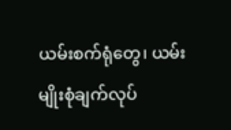ယမ်းစက်ရုံတွေ၊ ယမ်းမျိုးစုံချက်လုပ်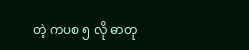တဲ့ ကပစ ၅ လို ဓာတု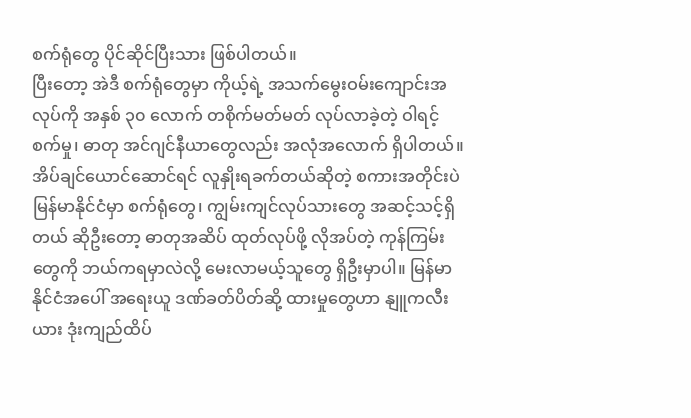စက်ရုံတွေ ပိုင်ဆိုင်ပြီးသား ဖြစ်ပါတယ်။
ပြီးတော့ အဲဒီ စက်ရုံတွေမှာ ကိုယ့်ရဲ့ အသက်မွေးဝမ်းကျောင်းအလုပ်ကို အနှစ် ၃၀ လောက် တစိုက်မတ်မတ် လုပ်လာခဲ့တဲ့ ဝါရင့် စက်မှု၊ ဓာတု အင်ဂျင်နီယာတွေလည်း အလုံအလောက် ရှိပါတယ်။
အိပ်ချင်ယောင်ဆောင်ရင် လူနှိုးရခက်တယ်ဆိုတဲ့ စကားအတိုင်းပဲ မြန်မာနိုင်ငံမှာ စက်ရုံတွေ၊ ကျွမ်းကျင်လုပ်သားတွေ အဆင့်သင့်ရှိတယ် ဆိုဦးတော့ ဓာတုအဆိပ် ထုတ်လုပ်ဖို့ လိုအပ်တဲ့ ကုန်ကြမ်းတွေကို ဘယ်ကရမှာလဲလို့ မေးလာမယ့်သူတွေ ရှိဦးမှာပါ။ မြန်မာနိုင်ငံအပေါ် အရေးယူ ဒဏ်ခတ်ပိတ်ဆို့ ထားမှုတွေဟာ နျူကလီးယား ဒုံးကျည်ထိပ်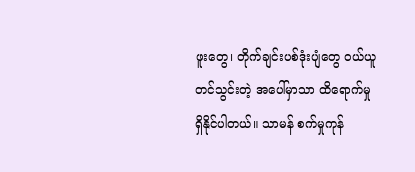ဖူးတွေ၊ တိုက်ချင်းပစ်ဒုံးပျံတွေ ဝယ်ယူ တင်သွင်းတဲ့ အပေါ်မှာသာ ထိရောက်မှု ရှိနိုင်ပါတယ်။ သာမန် စက်မှုကုန်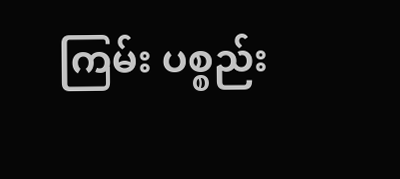ကြမ်း ပစ္စည်း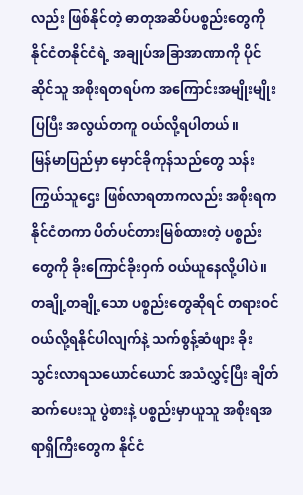လည်း ဖြစ်နိုင်တဲ့ ဓာတုအဆိပ်ပစ္စည်းတွေကို နိုင်ငံတနိုင်ငံရဲ့ အချုပ်အခြာအာဏာကို ပိုင်ဆိုင်သူ အစိုးရတရပ်က အကြောင်းအမျိုးမျိုးပြပြီး အလွယ်တကူ ဝယ်လို့ရပါတယ်။
မြန်မာပြည်မှာ မှောင်ခိုကုန်သည်တွေ သန်းကြွယ်သူဌေး ဖြစ်လာရတာကလည်း အစိုးရက နိုင်ငံတကာ ပိတ်ပင်တားမြစ်ထားတဲ့ ပစ္စည်းတွေကို ခိုးကြောင်ခိုးဝှက် ဝယ်ယူနေလို့ပါပဲ။ တချို့တချို့သော ပစ္စည်းတွေဆိုရင် တရားဝင် ဝယ်လို့ရနိုင်ပါလျက်နဲ့ သက်စွန့်ဆံဖျား ခိုးသွင်းလာရသယောင်ယောင် အသံလွှင့်ပြီး ချိတ်ဆက်ပေးသူ ပွဲစားနဲ့ ပစ္စည်းမှာယူသူ အစိုးရအရာရှိကြီးတွေက နိုင်ငံ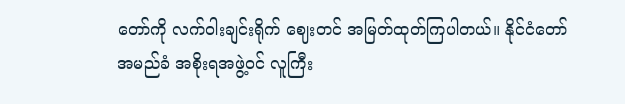တော်ကို လက်ဝါးချင်းရိုက် ဈေးတင် အမြတ်ထုတ်ကြပါတယ်။ နိုင်ငံတော်အမည်ခံ အစိုးရအဖွဲ့ဝင် လူကြီး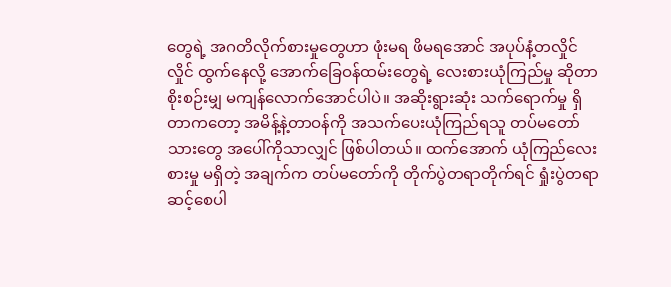တွေရဲ့ အဂတိလိုက်စားမှုတွေဟာ ဖုံးမရ ဖိမရအောင် အပုပ်နံ့တလှိုင်လှိုင် ထွက်နေလို့ အောက်ခြေဝန်ထမ်းတွေရဲ့ လေးစားယုံကြည်မှု ဆိုတာ စိုးစဉ်းမျှ မကျန်လောက်အောင်ပါပဲ။ အဆိုးရွားဆုံး သက်ရောက်မှု ရှိတာကတော့ အမိန့်နဲ့တာဝန်ကို အသက်ပေးယုံကြည်ရသူ တပ်မတော်သားတွေ အပေါ်ကိုသာလျှင် ဖြစ်ပါတယ်။ ထက်အောက် ယုံကြည်လေးစားမှု မရှိတဲ့ အချက်က တပ်မတော်ကို တိုက်ပွဲတရာတိုက်ရင် ရှုံးပွဲတရာ ဆင့်စေပါ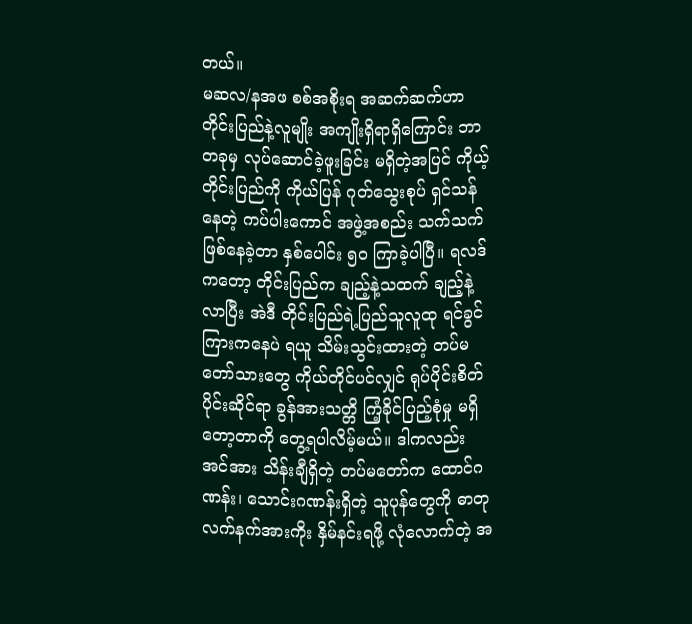တယ်။
မဆလ/နအဖ စစ်အစိုးရ အဆက်ဆက်ဟာ တိုင်းပြည်နဲ့လူမျိုး အကျိုးရှိရာရှိကြောင်း ဘာတခုမှ လုပ်ဆောင်ခဲ့ဖူးခြင်း မရှိတဲ့အပြင် ကိုယ့်တိုင်းပြည်ကို ကိုယ်ပြန် ဂုတ်သွေးစုပ် ရှင်သန်နေတဲ့ ကပ်ပါးကောင် အဖွဲ့အစည်း သက်သက် ဖြစ်နေခဲ့တာ နှစ်ပေါင်း ၅၀ ကြာခဲ့ပါပြီ။ ရလဒ်ကတော့ တိုင်းပြည်က ချည့်နဲ့သထက် ချည့်နဲ့လာပြီး အဲဒီ တိုင်းပြည်ရဲ့ပြည်သူလူထု ရင်ခွင်ကြားကနေပဲ ရယူ သိမ်းသွင်းထားတဲ့ တပ်မတော်သားတွေ ကိုယ်တိုင်ပင်လျှင် ရုပ်ပိုင်းစိတ်ပိုင်းဆိုင်ရာ ခွန်အားသတ္တိ ကြံ့ခိုင်ပြည့်စုံမှု မရှိတော့တာကို တွေ့ရပါလိမ့်မယ်။ ဒါကလည်း အင်အား သိန်းချီရှိတဲ့ တပ်မတော်က ထောင်ဂဏန်း၊ သောင်းဂဏန်းရှိတဲ့ သူပုန်တွေကို ဓာတုလက်နက်အားကိုး နှိမ်နင်းရဖို့ လုံလောက်တဲ့ အ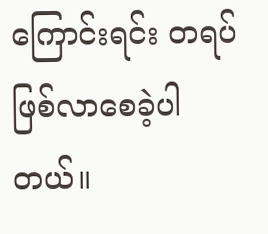ကြောင်းရင်း တရပ် ဖြစ်လာစေခဲ့ပါတယ်။